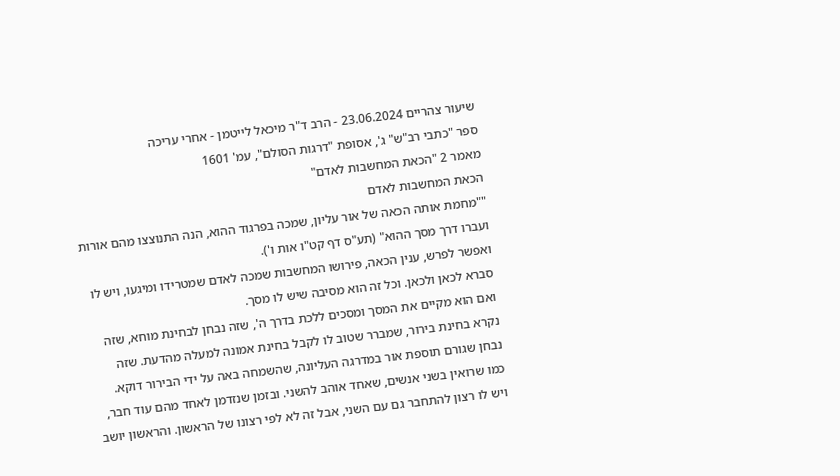שיעור צהריים 23.06.2024 - הרב ד"ר מיכאל לייטמן - אחרי עריכה
ספר "כתבי רב"ש" ג', אסופת "דרגות הסולם", עמ' 1601
מאמר 2 "הכאת המחשבות לאדם"
הכאת המחשבות לאדם
""מחמת אותה הכאה של אור עליון, שמכה בפרגוד ההוא, הנה התנוצצו מהם אורות ועברו דרך מסך ההוא" (תע"ס דף קט"ו אות ו').
ואפשר לפרש, ענין הכאה, פירושו המחשבות שמכה לאדם שמטרידו ומיגעו, ויש לו סברא לכאן ולכאן. וכל זה הוא מסיבה שיש לו מסך.
ואם הוא מקיים את המסך ומסכים ללכת בדרך ה', שזה נבחן לבחינת מוחא, שזה נקרא בחינת בירור, שמברר שטוב לו לקבל בחינת אמונה למעלה מהדעת. שזה נבחן שגורם תוספת אור במדרגה העליונה, שהשמחה באה על ידי הבירור דוקא.
כמו שרואין בשני אנשים, שאחד אוהב להשני. ובזמן שנזדמן לאחד מהם עוד חבר, ויש לו רצון להתחבר גם עם השני, אבל זה לא לפי רצונו של הראשון. והראשון יושב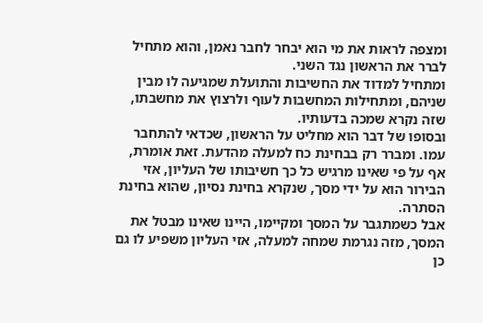ומצפה לראות את מי הוא יבחר לחבר נאמן, והוא מתחיל לברר את הראשון נגד השני.
ומתחיל למדוד את החשיבות והתועלת שמגיעה לו מבין שניהם, ומתחילות המחשבות לעוף ולרצוץ את מחשבתו, שזה נקרא שמכה בדעותיו.
ובסופו של דבר הוא מחליט על הראשון, שכדאי להתחבר עמו. ומברר רק בבחינת כח למעלה מהדעת. זאת אומרת, אף על פי שאינו מרגיש כל כך חשיבותו של העליון, אזי הבירור הוא על ידי מסך, שנקרא בחינת נסיון, שהוא בחינת הסתרה.
אבל כשמתגבר על המסך ומקיימו, היינו שאינו מבטל את המסך, מזה נגרמת שמחה למעלה, אזי העליון משפיע לו גם כן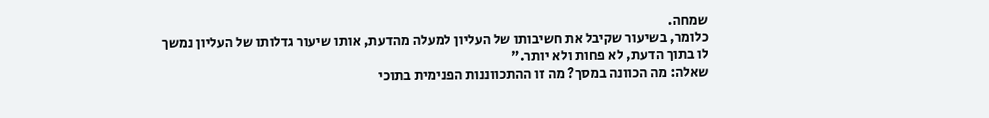שמחה.
כלומר, בשיעור שקיבל את חשיבותו של העליון למעלה מהדעת, אותו שיעור גדלותו של העליון נמשך לו בתוך הדעת, לא פחות ולא יותר."
שאלה: מה הכוונה במסך? מה זו ההתכווננות הפנימית בתוכי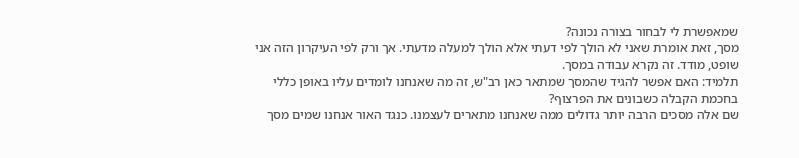שמאפשרת לי לבחור בצורה נכונה?
מסך, זאת אומרת שאני לא הולך לפי דעתי אלא הולך למעלה מדעתי. אך ורק לפי העיקרון הזה אני שופט, מודד. זה נקרא עבודה במסך.
תלמיד: האם אפשר להגיד שהמסך שמתאר כאן רב"ש, זה מה שאנחנו לומדים עליו באופן כללי בחכמת הקבלה כשבונים את הפרצוף?
שם אלה מסכים הרבה יותר גדולים ממה שאנחנו מתארים לעצמנו. כנגד האור אנחנו שמים מסך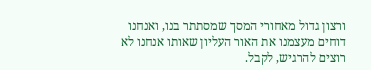ורצון גדול מאחורי המסך שמסתתר בנו, ואנחנו דוחים מעצמנו את האור העליון שאותו אנחנו לא רוצים להרגיש, לקבל.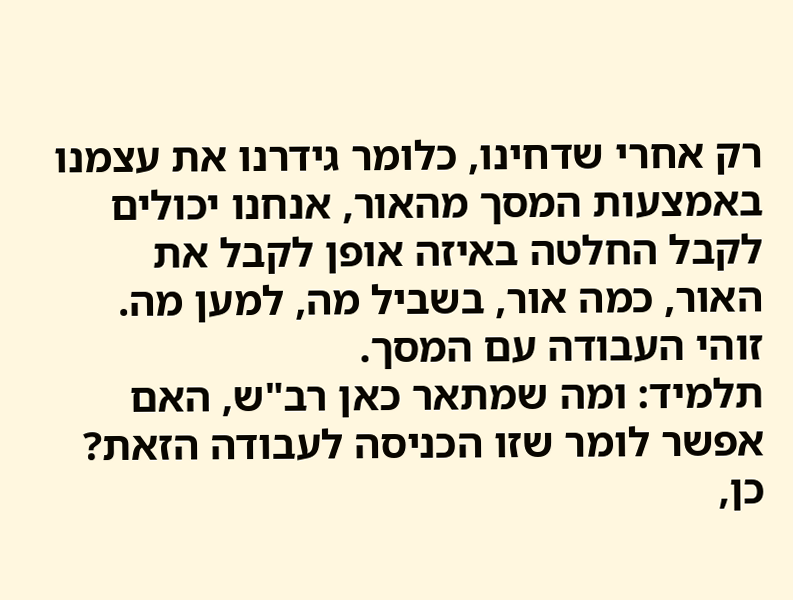רק אחרי שדחינו, כלומר גידרנו את עצמנו באמצעות המסך מהאור, אנחנו יכולים לקבל החלטה באיזה אופן לקבל את האור, כמה אור, בשביל מה, למען מה. זוהי העבודה עם המסך.
תלמיד: ומה שמתאר כאן רב"ש, האם אפשר לומר שזו הכניסה לעבודה הזאת?
כן,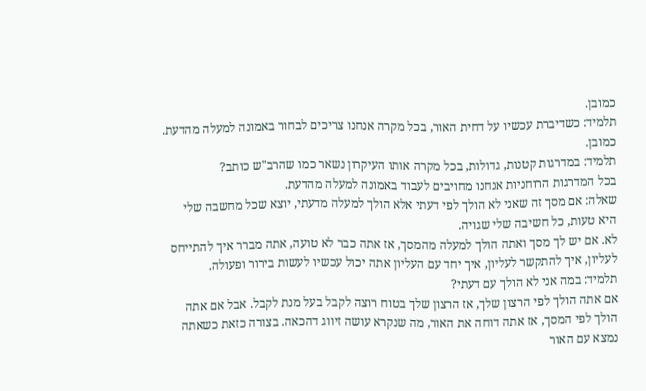כמובן.
תלמיד: כשדיברת עכשיו על דחית האור, בכל מקרה אנחנו צריכים לבחור באמונה למעלה מהדעת.
כמובן.
תלמיד: במדרגות קטנות, גדולות, בכל מקרה אותו העיקרון נשאר כמו שהרב"ש כותב?
בכל המדרגות הרוחניות אנחנו מחויבים לעבוד באמונה למעלה מהדעת.
שאלה: אם מסך זה שאני לא הולך לפי דעתי אלא הולך למעלה מדעתי, יוצא שכל מחשבה שלי היא טעות, כל חשיבה שלי שגויה.
לא. אם יש לך מסך ואתה הולך למעלה מהמסך, אז אתה כבר לא טועה, אתה מברר איך להתייחס לעליון, איך להתקשר לעליון, איך יחד עם העליון אתה יכול עכשיו לעשות בירור ופעולה.
תלמיד: במה אני לא הולך עם דעתי?
אם אתה הולך לפי הרצון שלך, אז הרצון שלך בטוח רוצה לקבל בעל מנת לקבל. אבל אם אתה הולך לפי המסך, אז אתה דוחה את האור, מה שנקרא עושה זיווג דהכאה. בצורה כזאת כשאתה נמצא עם האור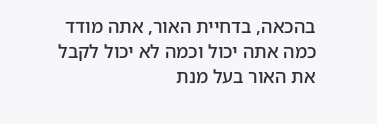בהכאה, בדחיית האור, אתה מודד כמה אתה יכול וכמה לא יכול לקבל את האור בעל מנת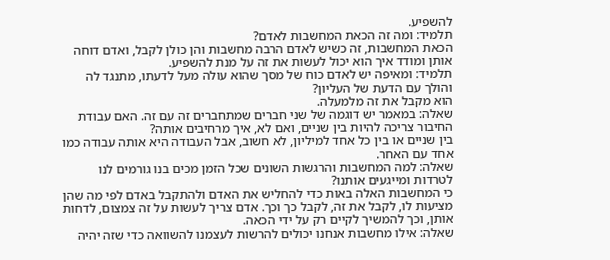להשפיע.
תלמיד: ומה זה הכאת המחשבות לאדם?
הכאת המחשבות, זה כשיש לאדם הרבה מחשבות והן כולן לקבל, ואדם דוחה אותן ומודד איך הוא יכול לעשות את זה על מנת להשפיע.
תלמיד: ומאיפה יש לאדם כוח של מסך שהוא עולה מעל לדעתו, מתנגד לה והולך עם הדעת של העליון?
הוא מקבל את זה מלמעלה.
שאלה: במאמר יש דוגמה של שני חברים שמתחברים זה עם זה. האם עבודת החיבור צריכה להיות בין שניים, ואם לא, איך מרחיבים אותה?
בין שניים או בין כל אחד למיליון, לא חשוב, אבל העבודה היא אותה עבודה כמו אחד עם האחר.
שאלה: למה המחשבות והרגשות השונים שכל הזמן מכים בנו גורמים לנו לטרדות ומייגעים אותנו?
כי המחשבות האלה באות כדי להחליש את האדם ולהתקבל באדם לפי מה שהן מציעות לו, לקבל את זה, לקבל כך וכך. אדם צריך לעשות על זה צמצום, לדחות אותן, וכך להמשיך לקיים רק על ידי הכאה.
שאלה: אילו מחשבות אנחנו יכולים להרשות לעצמנו להשוואה כדי שזה יהיה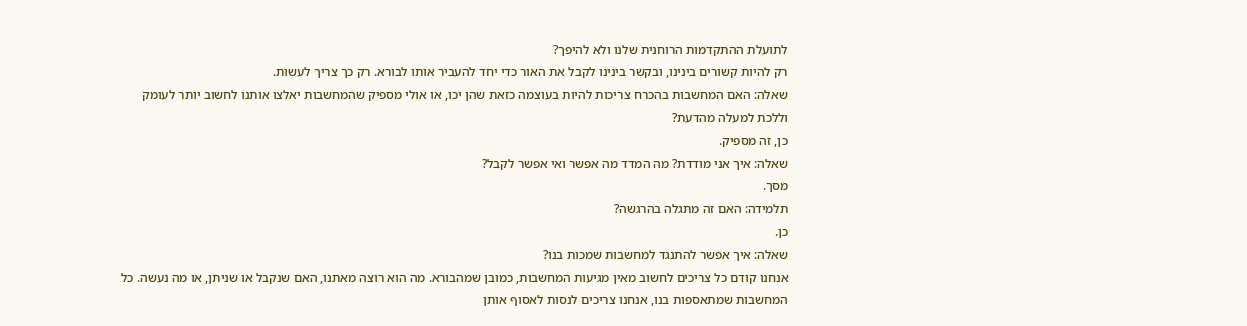לתועלת ההתקדמות הרוחנית שלנו ולא להיפך?
רק להיות קשורים בינינו, ובקשר בינינו לקבל את האור כדי יחד להעביר אותו לבורא. רק כך צריך לעשות.
שאלה: האם המחשבות בהכרח צריכות להיות בעוצמה כזאת שהן יכו, או אולי מספיק שהמחשבות יאלצו אותנו לחשוב יותר לעומק וללכת למעלה מהדעת?
כן, זה מספיק.
שאלה: איך אני מודדת? מה המדד מה אפשר ואי אפשר לקבל?
מסך.
תלמידה: האם זה מתגלה בהרגשה?
כן.
שאלה: איך אפשר להתנגד למחשבות שמכות בנו?
אנחנו קודם כל צריכים לחשוב מאין מגיעות המחשבות, כמובן שמהבורא. מה הוא רוצה מאתנו, האם שנקבל או שניתן, או מה נעשה. כל המחשבות שמתאספות בנו, אנחנו צריכים לנסות לאסוף אותן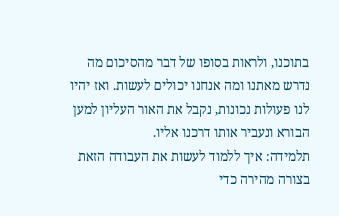בתוכנו, ולראות בסופו של דבר מהסיכום מה נדרש מאתנו ומה אנחנו יכולים לעשות. ואז יהיו לנו פעולות נכונות, נקבל את האור העליון למען הבורא ונעביר אותו דרכנו אליו.
תלמידה: איך ללמוד לעשות את העבודה הזאת בצורה מהירה כדי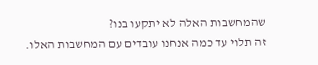שהמחשבות האלה לא יתקעו בנו?
זה תלוי עד כמה אנחנו עובדים עם המחשבות האלו.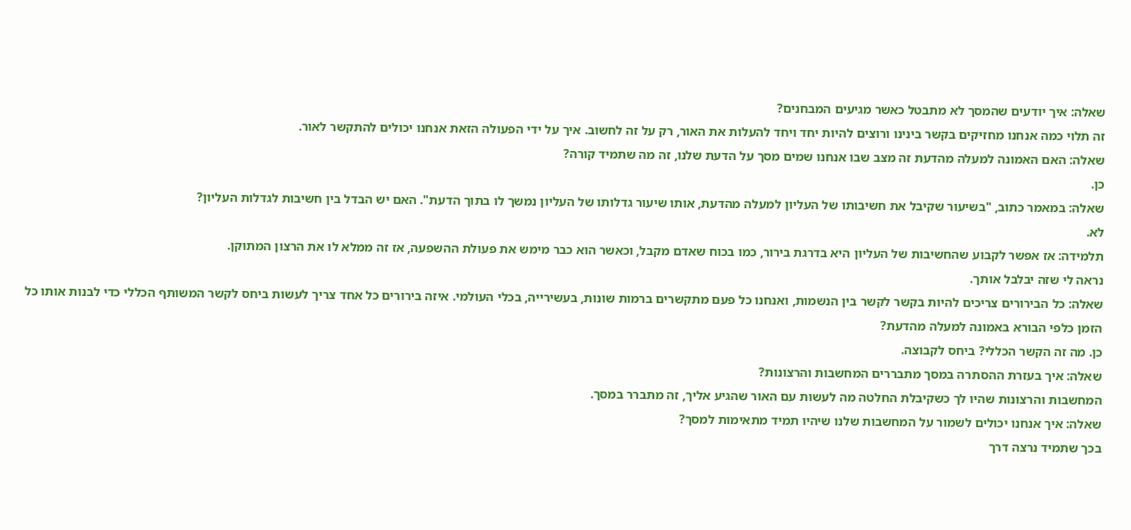שאלה: איך יודעים שהמסך לא מתבטל כאשר מגיעים המבחנים?
זה תלוי כמה אנחנו מחזיקים בקשר בינינו ורוצים להיות יחד ויחד להעלות את האור, רק על זה לחשוב. איך על ידי הפעולה הזאת אנחנו יכולים להתקשר לאור.
שאלה: האם האמונה למעלה מהדעת זה מצב שבו אנחנו שמים מסך על הדעת שלנו, זה מה שתמיד קורה?
כן.
שאלה: במאמר כתוב, "בשיעור שקיבל את חשיבותו של העליון למעלה מהדעת, אותו שיעור גדלותו של העליון נמשך לו בתוך הדעת". האם יש הבדל בין חשיבות לגדלות העליון?
לא.
תלמידה: אז אפשר לקבוע שהחשיבות של העליון היא בדרגת בירור, כמו בכוח שאדם מקבל, וכאשר הוא כבר מימש את פעולת ההשפעה, אז זה ממלא לו את הרצון המתוקן.
נראה לי שזה יבלבל אותך.
שאלה: כל הבירורים צריכים להיות בקשר לקשר בין הנשמות, ואנחנו כל פעם מתקשרים ברמות שונות, בעשירייה, בכלי העולמי. איזה בירורים כל אחד צריך לעשות ביחס לקשר המשותף הכללי כדי לבנות אותו כל הזמן כלפי הבורא באמונה למעלה מהדעת?
כן. מה זה הקשר הכללי? ביחס לקבוצה.
שאלה: איך בעזרת ההסתרה במסך מתבררים המחשבות והרצונות?
המחשבות והרצונות שהיו לך כשקיבלת החלטה מה לעשות עם האור שהגיע אליך, זה מתברר במסך.
שאלה: איך אנחנו יכולים לשמור על המחשבות שלנו שיהיו תמיד מתאימות למסך?
בכך שתמיד נרצה דרך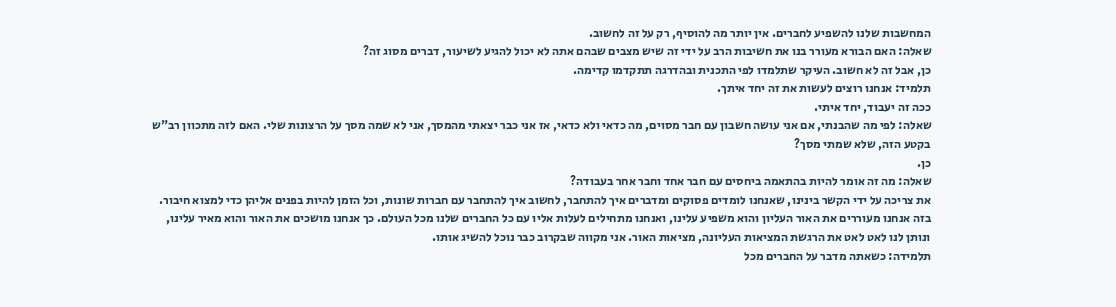המחשבות שלנו להשפיע לחברים. אין יותר מה להוסיף, רק על זה לחשוב.
שאלה: האם הבורא מעורר בנו את חשיבות הרב על ידי זה שיש מצבים שבהם אתה לא יכול להגיע לשיעור, דברים מסוג זה?
כן, אבל זה לא חשוב. העיקר שתלמדו לפי התכנית ובהדרגה תתקדמו קדימה.
תלמיד: אנחנו רוצים לעשות את זה יחד איתך.
ככה זה יעבוד, יחד איתי.
שאלה: לפי מה שהבנתי, אם אני עושה חשבון עם חבר מסוים, מה כדאי ולא כדאי, אז אני כבר יצאתי מהמסך, אני לא שמה מסך על הרצונות שלי. האם לזה מתכוון רב"ש בקטע הזה, שלא שמתי מסך?
כן.
שאלה: מה זה אומר להיות בהתאמה ביחסים עם חבר אחד וחבר אחר בעבודה?
את צריכה על ידי הקשר בינינו, שאנחנו לומדים פסוקים ומדברים איך להתחבר, לחשוב איך להתחבר עם חברות שונות, וכל הזמן להיות בפנים אליהן כדי למצוא חיבור. בזה אנחנו מעוררים את האור העליון והוא משפיע עלינו, ואנחנו מתחילים לעלות אליו עם כל החברים שלנו מכל העולם. כך אנחנו מושכים את האור והוא מאיר עלינו, ונותן לנו לאט לאט את הרגשת המציאות העליונה, מציאות האור. אני מקווה שבקרוב כבר נוכל להשיג אותו.
תלמידה: כשאתה מדבר על החברים מכל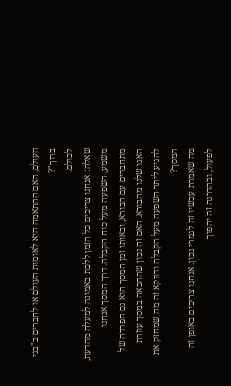העולם, האם ההתאמה היא לאומות העולם או לחברים ב"בני ברוך"?
לכולם.
שאלה: אנחנו צריכים כל הזמן ללכת באמונה למעלה מהדעת, משמע, השפעה מעל כוח הקבלה. דרך המסך אנחנו מתחברים עם הבורא, ובאותו זמן המסך הוא גם הפרדה של האגו שלנו מהבורא. האם זה נכון שההכאה במסך עוזרת להגיע ליתר השפעה מעל הקבלה ודווקא זה מה שמחזק את המסך?
מה שאמרת עכשיו זה לגמרי נכון. אנחנו צריכים באופן זה לפעול, ובהדרגה זה יהפוך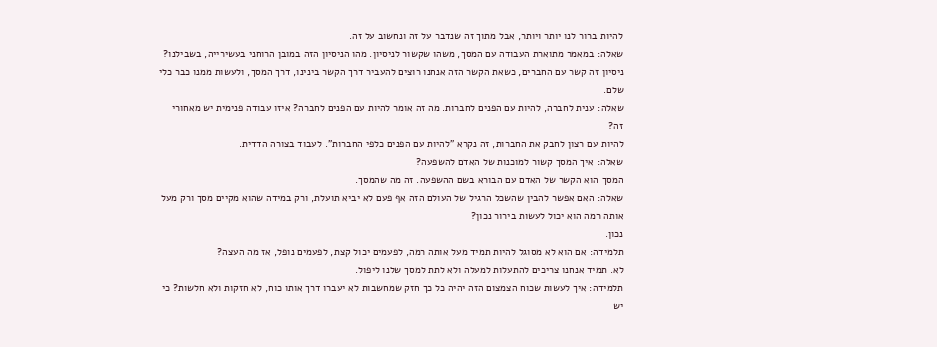להיות ברור לנו יותר ויותר, אבל מתוך זה שנדבר על זה ונחשוב על זה.
שאלה: במאמר מתוארת העבודה עם המסך, משהו שקשור לניסיון. מהו הניסיון הזה במובן הרוחני בעשירייה, בשבילנו?
ניסיון זה קשר עם החברים, כשאת הקשר הזה אנחנו רוצים להעביר דרך הקשר בינינו, דרך המסך, ולעשות ממנו כבר כלי שלם.
שאלה: ענית לחברה, להיות עם הפנים לחברות. מה זה אומר להיות עם הפנים לחברה? איזו עבודה פנימית יש מאחורי זה?
להיות עם רצון לחבק את החברות, זה נקרא "להיות עם הפנים כלפי החברות". לעבוד בצורה הדדית.
שאלה: איך המסך קשור למוכנות של האדם להשפעה?
המסך הוא הקשר של האדם עם הבורא בשם ההשפעה. זה מה שהמסך.
שאלה: האם אפשר להבין שהשכל הרגיל של העולם הזה אף פעם לא יביא תועלת, ורק במידה שהוא מקיים מסך ורק מעל אותה רמה הוא יכול לעשות בירור נכון?
נכון.
תלמידה: אם הוא לא מסוגל להיות תמיד מעל אותה רמה, לפעמים יכול קצת, לפעמים נופל, אז מה העצה?
לא. תמיד אנחנו צריכים להתעלות למעלה ולא לתת למסך שלנו ליפול.
תלמידה: איך לעשות שכוח הצמצום הזה יהיה כל כך חזק שמחשבות לא יעברו דרך אותו כוח, לא חזקות ולא חלשות? כי יש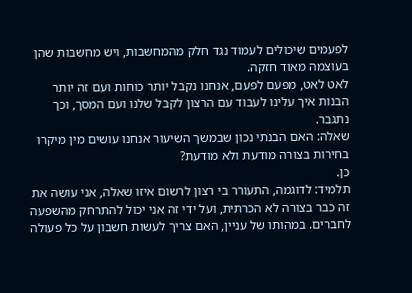לפעמים שיכולים לעמוד נגד חלק מהמחשבות, ויש מחשבות שהן בעוצמה מאוד חזקה.
לאט לאט, מפעם לפעם, אנחנו נקבל יותר כוחות ועם זה יותר הבנות איך עלינו לעבוד עם הרצון לקבל שלנו ועם המסך, וכך נתגבר.
שאלה: האם הבנתי נכון שבמשך השיעור אנחנו עושים מין מיקרו בחירות בצורה מודעת ולא מודעת?
כן.
תלמיד: לדוגמה, התעורר בי רצון לרשום איזו שאלה, אני עושה את זה כבר בצורה לא הכרתית, ועל ידי זה אני יכול להתרחק מהשפעה לחברים. במהותו של עניין, האם צריך לעשות חשבון על כל פעולה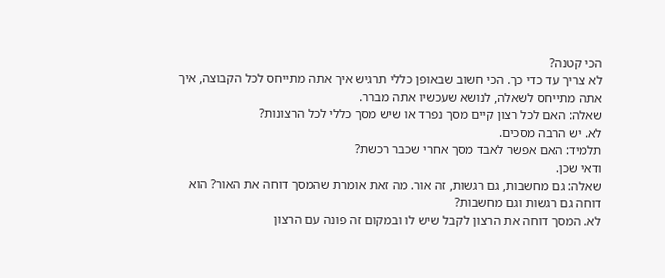הכי קטנה?
לא צריך עד כדי כך. הכי חשוב שבאופן כללי תרגיש איך אתה מתייחס לכל הקבוצה, איך אתה מתייחס לשאלה, לנושא שעכשיו אתה מברר.
שאלה: האם לכל רצון קיים מסך נפרד או שיש מסך כללי לכל הרצונות?
לא. יש הרבה מסכים.
תלמיד: האם אפשר לאבד מסך אחרי שכבר רכשת?
ודאי שכן.
שאלה: גם מחשבות, גם רגשות, זה אור. מה זאת אומרת שהמסך דוחה את האור? הוא דוחה גם רגשות וגם מחשבות?
לא. המסך דוחה את הרצון לקבל שיש לו ובמקום זה פונה עם הרצון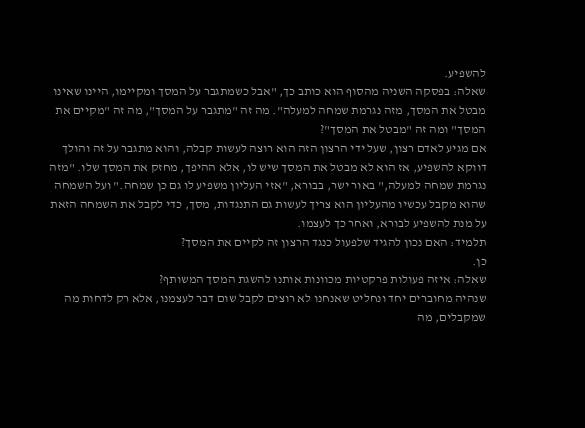להשפיע.
שאלה: בפסקה השניה מהסוף הוא כותב כך, "אבל כשמתגבר על המסך ומקיימו, היינו שאינו מבטל את המסך, מזה נגרמת שמחה למעלה". מה זה "מתגבר על המסך", מה זה "מקיים את המסך" ומה זה "מבטל את המסך"?
אם מגיע לאדם רצון, שעל ידי הרצון הזה הוא רוצה לעשות קבלה, והוא מתגבר על זה והולך דווקא להשפיע, אז הוא לא מבטל את המסך שיש לו, אלא ההיפך, מחזק את המסך שלו. "מזה נגרמת שמחה למעלה," באור ישר, בבורא, "אזי העליון משפיע לו גם כן שמחה." ועל השמחה שהוא מקבל עכשיו מהעליון הוא צריך לעשות גם התנגדות, מסך, כדי לקבל את השמחה הזאת על מנת להשפיע לבורא, ואחר כך לעצמו.
תלמיד: האם נכון להגיד שלפעול כנגד הרצון זה לקיים את המסך?
כן.
שאלה: איזה פעולות פרקטיות מכוונות אותנו להשגת המסך המשותף?
שנהיה מחוברים יחד ונחליט שאנחנו לא רוצים לקבל שום דבר לעצמנו, אלא רק לדחות מה שמקבלים, מה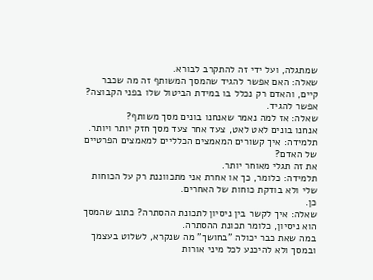שמתגלה, ועל ידי זה להתקרב לבורא.
שאלה: האם אפשר להגיד שהמסך המשותף זה מה שכבר קיים, והאדם רק נכלל בו במידת הביטול שלו בפני הקבוצה?
אפשר להגיד.
שאלה: אז למה נאמר שאנחנו בונים מסך משותף?
אנחנו בונים לאט לאט, צעד אחר צעד מסך חזק יותר ויותר.
תלמידה: איך קשורים המאמצים הכלליים למאמצים הפרטיים של האדם?
את זה תגלי מאוחר יותר.
תלמידה: כלומר, כך או אחרת אני מתכווננת רק על הכוחות שלי ולא בודקת כוחות של האחרים.
כן.
שאלה: איך לקשר בין ניסיון לתכונת ההסתרה? כתוב שהמסך הוא ניסיון, כלומר תכונת ההסתרה.
במה שאת כבר יכולה "בחושך" מה שנקרא, לשלוט בעצמך ובמסך ולא להיכנע לכל מיני אורות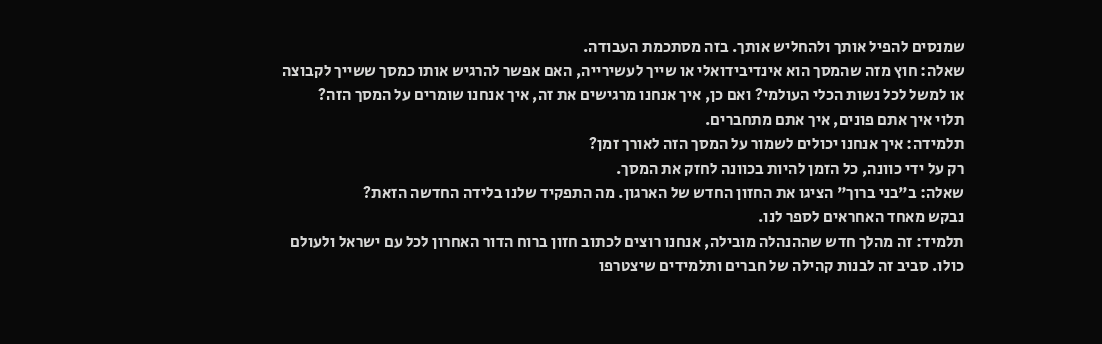שמנסים להפיל אותך ולהחליש אותך. בזה מסתכמת העבודה.
שאלה: חוץ מזה שהמסך הוא אינדיבידואלי או שייך לעשירייה, האם אפשר להרגיש אותו כמסך ששייך לקבוצה או למשל לכל נשות הכלי העולמי? ואם כן, איך אנחנו מרגישים את זה, איך אנחנו שומרים על המסך הזה?
תלוי איך אתם פונים, איך אתם מתחברים.
תלמידה: איך אנחנו יכולים לשמור על המסך הזה לאורך זמן?
רק על ידי כוונה, כל הזמן להיות בכוונה לחזק את המסך.
שאלה: ב"בני ברוך" הציגו את החזון החדש של הארגון. מה התפקיד שלנו בלידה החדשה הזאת?
נבקש מאחד האחראים לספר לנו.
תלמיד: זה מהלך חדש שההנהלה מובילה, אנחנו רוצים לכתוב חזון ברוח הדור האחרון לכל עם ישראל ולעולם כולו. סביב זה לבנות קהילה של חברים ותלמידים שיצטרפו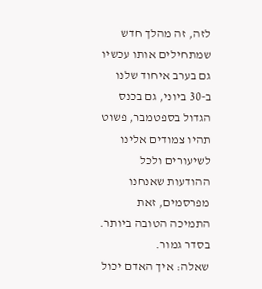לזה, זה מהלך חדש שמתחילים אותו עכשיו גם בערב איחוד שלנו ב-30 ביוני, גם בכנס הגדול בספטמבר, פשוט תהיו צמודים אלינו לשיעורים ולכל ההודעות שאנחנו מפרסמים, זאת התמיכה הטובה ביותר.
בסדר גמור.
שאלה: איך האדם יכול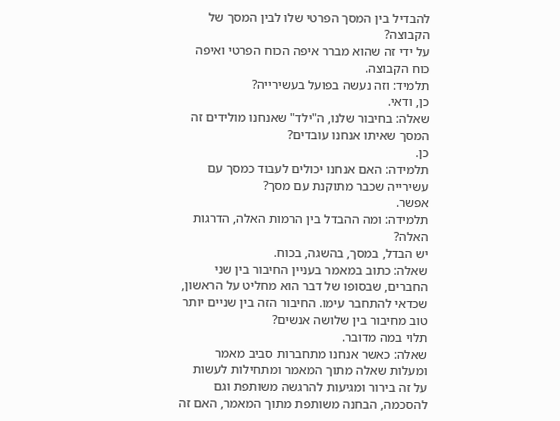להבדיל בין המסך הפרטי שלו לבין המסך של הקבוצה?
על ידי זה שהוא מברר איפה הכוח הפרטי ואיפה כוח הקבוצה.
תלמיד: וזה נעשה בפועל בעשירייה?
כן, ודאי.
שאלה: בחיבור שלנו, ה"ילד" שאנחנו מולידים זה המסך שאיתו אנחנו עובדים?
כן.
תלמידה: האם אנחנו יכולים לעבוד כמסך עם עשירייה שכבר מתוקנת עם מסך?
אפשר.
תלמידה: ומה ההבדל בין הרמות האלה, הדרגות האלה?
יש הבדל, במסך, בהשגה, בכוח.
שאלה: כתוב במאמר בעניין החיבור בין שני החברים, שבסופו של דבר הוא מחליט על הראשון, שכדאי להתחבר עימו. החיבור הזה בין שניים יותר טוב מחיבור בין שלושה אנשים?
תלוי במה מדובר.
שאלה: כאשר אנחנו מתחברות סביב מאמר ומעלות שאלה מתוך המאמר ומתחילות לעשות על זה בירור ומגיעות להרגשה משותפת וגם להסכמה, הבחנה משותפת מתוך המאמר, האם זה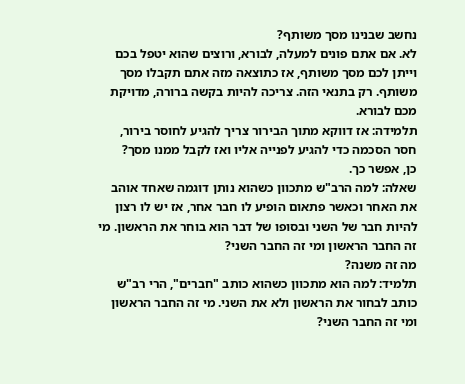נחשב שבנינו מסך משותף?
לא. אם אתם פונים למעלה, לבורא, ורוצים שהוא יטפל בכם וייתן לכם מסך משותף, אז כתוצאה מזה אתם תקבלו מסך משותף. רק בתנאי הזה. צריכה להיות בקשה ברורה, מדויקת מכם לבורא.
תלמידה: אז דווקא מתוך הבירור צריך להגיע לחוסר בירור, חסר הסכמה כדי להגיע לפנייה אליו ואז לקבל ממנו מסך?
כן, אפשר כך.
שאלה: למה הרב"ש מתכוון כשהוא נותן דוגמה שאחד אוהב את האחר וכאשר פתאום הופיע לו חבר אחר, אז יש לו רצון להיות חבר של השני ובסופו של דבר הוא בוחר את הראשון. מי זה החבר הראשון ומי זה החבר השני?
מה זה משנה?
תלמיד: למה הוא מתכוון כשהוא כותב "חברים", הרי רב"ש כותב לבחור את הראשון ולא את השני. מי זה החבר הראשון ומי זה החבר השני?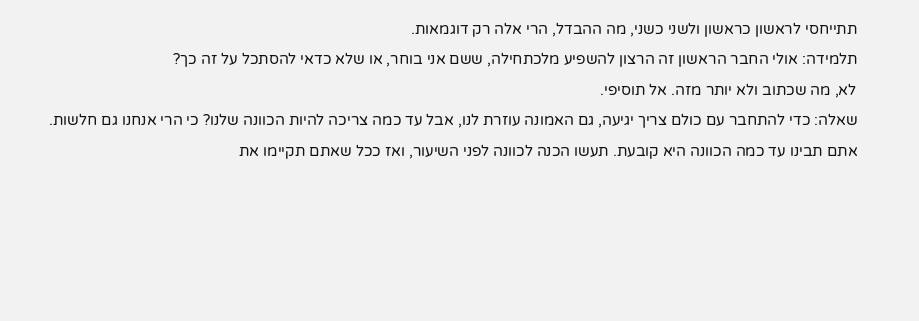תתייחסי לראשון כראשון ולשני כשני, מה ההבדל, הרי אלה רק דוגמאות.
תלמידה: אולי החבר הראשון זה הרצון להשפיע מלכתחילה, ששם אני בוחר, או שלא כדאי להסתכל על זה כך?
לא, מה שכתוב ולא יותר מזה. אל תוסיפי.
שאלה: כדי להתחבר עם כולם צריך יגיעה, גם האמונה עוזרת לנו, אבל עד כמה צריכה להיות הכוונה שלנו? כי הרי אנחנו גם חלשות.
אתם תבינו עד כמה הכוונה היא קובעת. תעשו הכנה לכוונה לפני השיעור, ואז ככל שאתם תקיימו את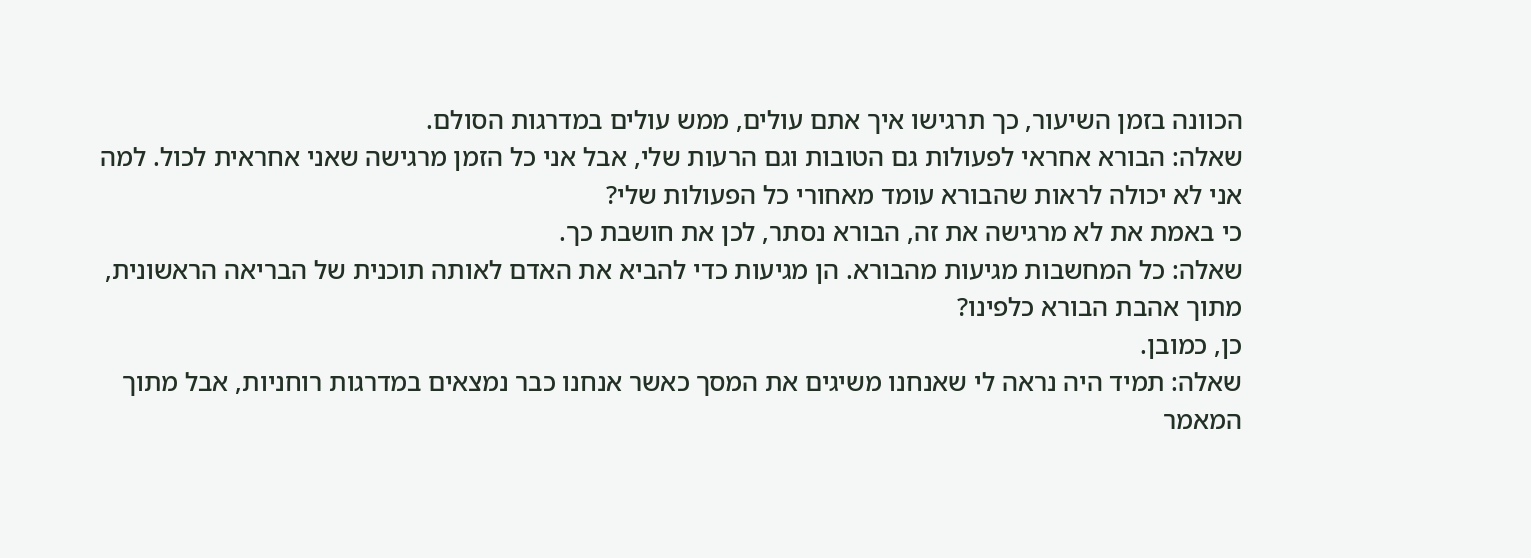הכוונה בזמן השיעור, כך תרגישו איך אתם עולים, ממש עולים במדרגות הסולם.
שאלה: הבורא אחראי לפעולות גם הטובות וגם הרעות שלי, אבל אני כל הזמן מרגישה שאני אחראית לכול. למה אני לא יכולה לראות שהבורא עומד מאחורי כל הפעולות שלי?
כי באמת את לא מרגישה את זה, הבורא נסתר, לכן את חושבת כך.
שאלה: כל המחשבות מגיעות מהבורא. הן מגיעות כדי להביא את האדם לאותה תוכנית של הבריאה הראשונית, מתוך אהבת הבורא כלפינו?
כן, כמובן.
שאלה: תמיד היה נראה לי שאנחנו משיגים את המסך כאשר אנחנו כבר נמצאים במדרגות רוחניות, אבל מתוך המאמר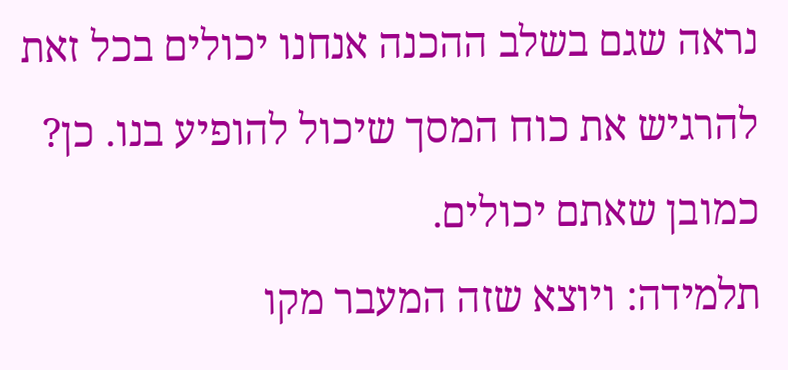נראה שגם בשלב ההכנה אנחנו יכולים בכל זאת להרגיש את כוח המסך שיכול להופיע בנו. כן?
כמובן שאתם יכולים.
תלמידה: ויוצא שזה המעבר מקו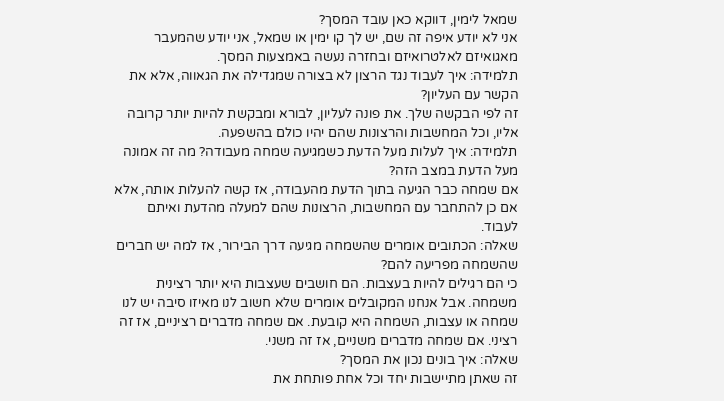שמאל לימין, דווקא כאן עובד המסך?
אני לא יודע איפה זה שם, יש לך קו ימין או שמאל, אני יודע שהמעבר מאגואיזם לאלטרואיזם ובחזרה נעשה באמצעות המסך.
תלמידה: איך לעבוד נגד הרצון לא בצורה שמגדילה את הגאווה, אלא את הקשר עם העליון?
זה לפי הבקשה שלך. את פונה לעליון, לבורא ומבקשת להיות יותר קרובה אליו, וכל המחשבות והרצונות שהם יהיו כולם בהשפעה.
תלמידה: איך לעלות מעל הדעת כשמגיעה שמחה מעבודה? מה זה אמונה מעל הדעת במצב הזה?
אם שמחה כבר הגיעה בתוך הדעת מהעבודה, אז קשה להעלות אותה, אלא אם כן להתחבר עם המחשבות, הרצונות שהם למעלה מהדעת ואיתם לעבוד.
שאלה: הכתובים אומרים שהשמחה מגיעה דרך הבירור, אז למה יש חברים שהשמחה מפריעה להם?
כי הם רגילים להיות בעצבות. הם חושבים שעצבות היא יותר רצינית משמחה. אבל אנחנו המקובלים אומרים שלא חשוב לנו מאיזו סיבה יש לנו שמחה או עצבות, השמחה היא קובעת. אם שמחה מדברים רציניים, אז זה רציני. אם שמחה מדברים משניים, אז זה משני.
שאלה: איך בונים נכון את המסך?
זה שאתן מתיישבות יחד וכל אחת פותחת את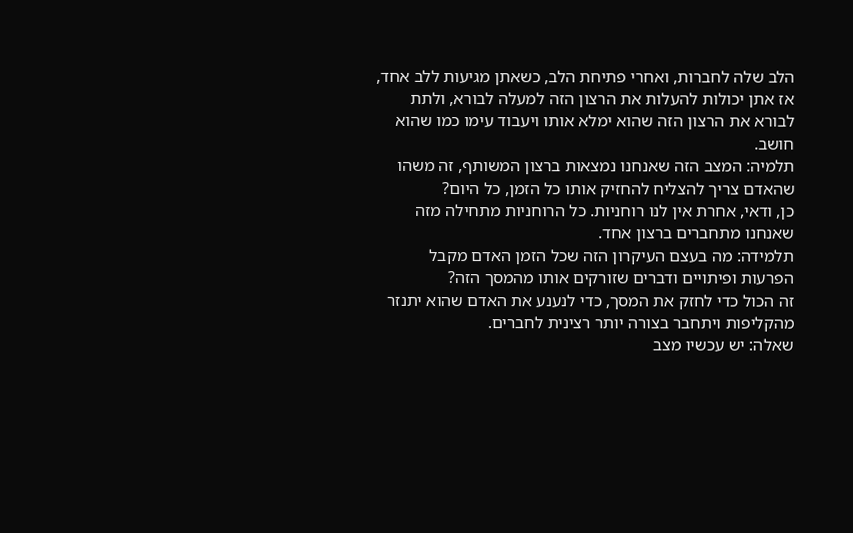הלב שלה לחברות, ואחרי פתיחת הלב, כשאתן מגיעות ללב אחד, אז אתן יכולות להעלות את הרצון הזה למעלה לבורא, ולתת לבורא את הרצון הזה שהוא ימלא אותו ויעבוד עימו כמו שהוא חושב.
תלמיה: המצב הזה שאנחנו נמצאות ברצון המשותף, זה משהו שהאדם צריך להצליח להחזיק אותו כל הזמן, כל היום?
כן, ודאי, אחרת אין לנו רוחניות. כל הרוחניות מתחילה מזה שאנחנו מתחברים ברצון אחד.
תלמידה: מה בעצם העיקרון הזה שכל הזמן האדם מקבל הפרעות ופיתויים ודברים שזורקים אותו מהמסך הזה?
זה הכול כדי לחזק את המסך, כדי לנענע את האדם שהוא יתנזר מהקליפות ויתחבר בצורה יותר רצינית לחברים.
שאלה: יש עכשיו מצב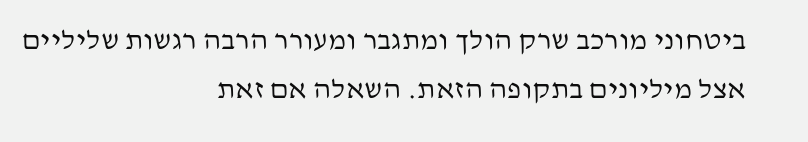ביטחוני מורכב שרק הולך ומתגבר ומעורר הרבה רגשות שליליים אצל מיליונים בתקופה הזאת. השאלה אם זאת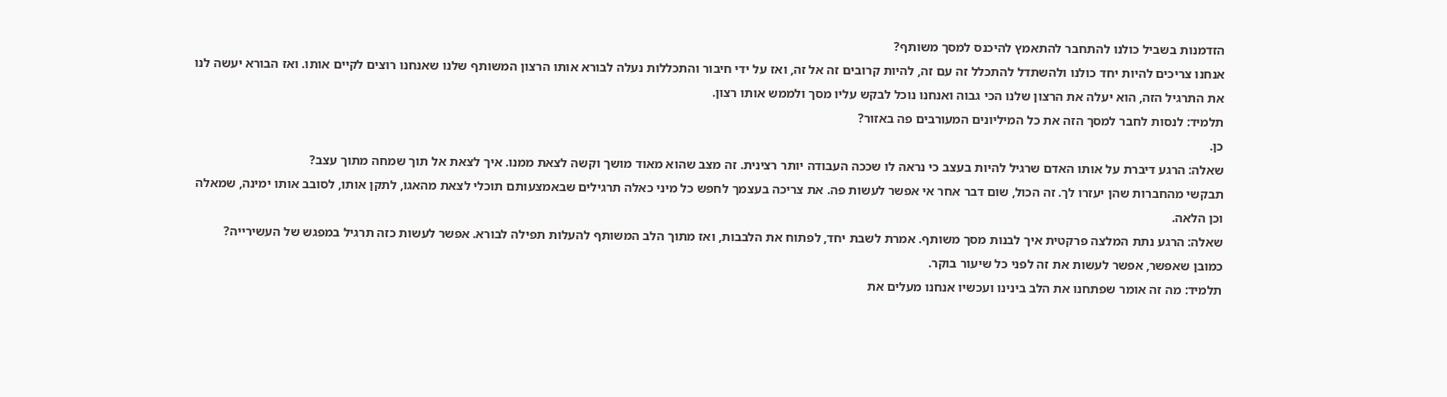הזדמנות בשביל כולנו להתחבר להתאמץ להיכנס למסך משותף?
אנחנו צריכים להיות יחד כולנו ולהשתדל להתכלל זה עם זה, להיות קרובים זה אל זה, ואז על ידי חיבור והתכללות נעלה לבורא אותו הרצון המשותף שלנו שאנחנו רוצים לקיים אותו. ואז הבורא יעשה לנו את התרגיל הזה, הוא יעלה את הרצון שלנו הכי גבוה ואנחנו נוכל לבקש עליו מסך ולממש אותו רצון.
תלמיד: לנסות לחבר למסך הזה את כל המיליונים המעורבים פה באזור?
כן.
שאלה: הרגע דיברת על אותו האדם שרגיל להיות בעצב כי נראה לו שככה העבודה יותר רצינית. זה מצב שהוא מאוד מושך וקשה לצאת ממנו. איך לצאת אל תוך שמחה מתוך עצב?
תבקשי מהחברות שהן יעזרו לך. זה הכול, שום דבר אחר אי אפשר לעשות פה. את צריכה בעצמך לחפש כל מיני כאלה תרגילים שבאמצעותם תוכלי לצאת מהאגו, לתקן אותו, לסובב אותו ימינה, שמאלה וכן הלאה.
שאלה: הרגע נתת המלצה פרקטית איך לבנות מסך משותף. אמרת לשבת יחד, לפתוח את הלבבות, ואז מתוך הלב המשותף להעלות תפילה לבורא. אפשר לעשות כזה תרגיל במפגש של העשירייה?
כמובן שאפשר, אפשר לעשות את זה לפני כל שיעור בוקר.
תלמיד: מה זה אומר שפתחנו את הלב בינינו ועכשיו אנחנו מעלים את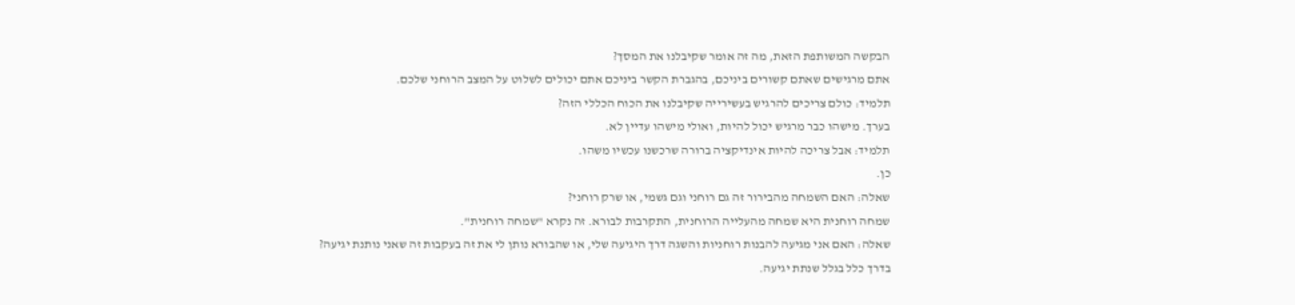הבקשה המשותפת הזאת, מה זה אומר שקיבלנו את המסך?
אתם מרגישים שאתם קשורים ביניכם, בהגברת הקשר ביניכם אתם יכולים לשלוט על המצב הרוחני שלכם.
תלמיד: כולם צריכים להרגיש בעשירייה שקיבלנו את הכוח הכללי הזה?
בערך. מישהו כבר מרגיש יכול להיות, ואולי מישהו עדיין לא.
תלמיד: אבל צריכה להיות אינדיקציה ברורה שרכשנו עכשיו משהו.
כן.
שאלה: האם השמחה מהבירור זה גם רוחני וגם גשמי, או שרק רוחני?
שמחה רוחנית היא שמחה מהעלייה הרוחנית, התקרבות לבורא. זה נקרא "שמחה רוחנית".
שאלה: האם אני מגיעה להבנות רוחניות והשגה דרך היגיעה שלי, או שהבורא נותן לי את זה בעקבות זה שאני נותנת יגיעה?
בדרך כלל בגלל שנתת יגיעה.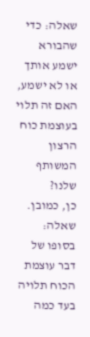שאלה: כדי שהבורא ישמע אותך או לא ישמע, האם זה תלוי בעוצמת כוח הרצון המשותף שלנו?
כן, כמובן.
שאלה: בסופו של דבר עוצמת הכוח תלויה בעד כמה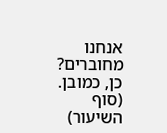אנחנו מחוברים?
כן, כמובן.
(סוף השיעור)